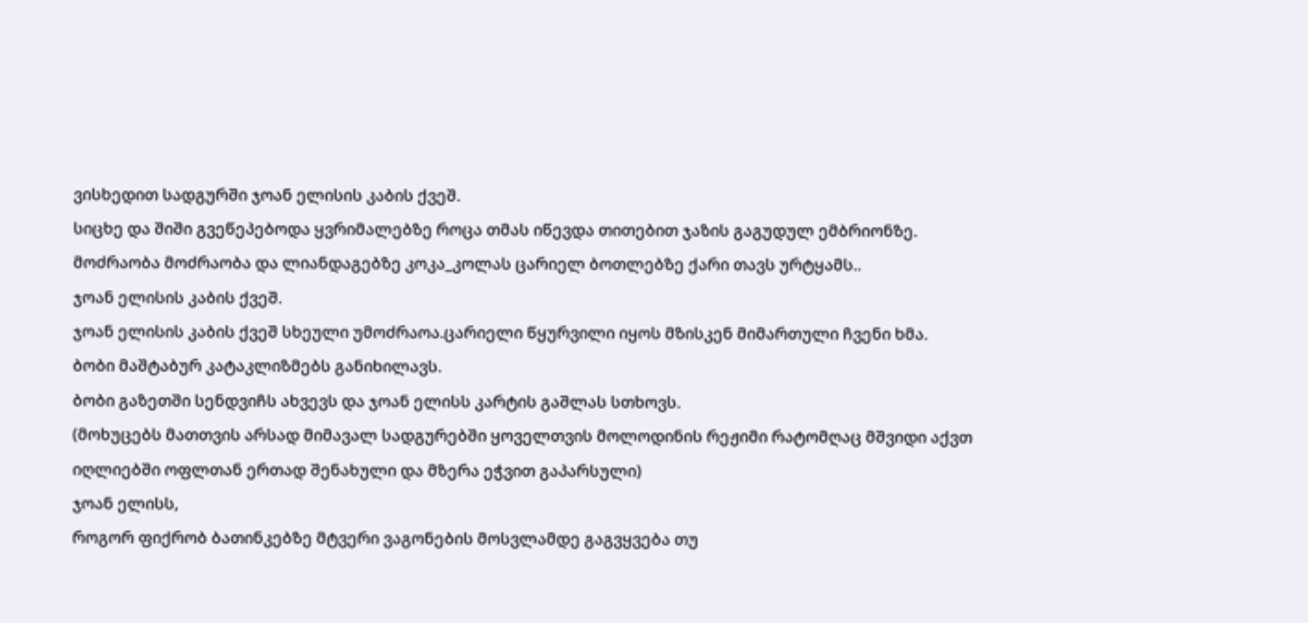ვისხედით სადგურში ჯოან ელისის კაბის ქვეშ.
სიცხე და შიში გვეწეპებოდა ყვრიმალებზე როცა თმას იწევდა თითებით ჯაზის გაგუდულ ემბრიონზე.
მოძრაობა მოძრაობა და ლიანდაგებზე კოკა_კოლას ცარიელ ბოთლებზე ქარი თავს ურტყამს..
ჯოან ელისის კაბის ქვეშ.
ჯოან ელისის კაბის ქვეშ სხეული უმოძრაოა.ცარიელი წყურვილი იყოს მზისკენ მიმართული ჩვენი ხმა.
ბობი მაშტაბურ კატაკლიზმებს განიხილავს.
ბობი გაზეთში სენდვიჩს ახვევს და ჯოან ელისს კარტის გაშლას სთხოვს.
(მოხუცებს მათთვის არსად მიმავალ სადგურებში ყოველთვის მოლოდინის რეჟიმი რატომღაც მშვიდი აქვთ იღლიებში ოფლთან ერთად შენახული და მზერა ეჭვით გაპარსული)
ჯოან ელისს,
როგორ ფიქრობ ბათინკებზე მტვერი ვაგონების მოსვლამდე გაგვყვება თუ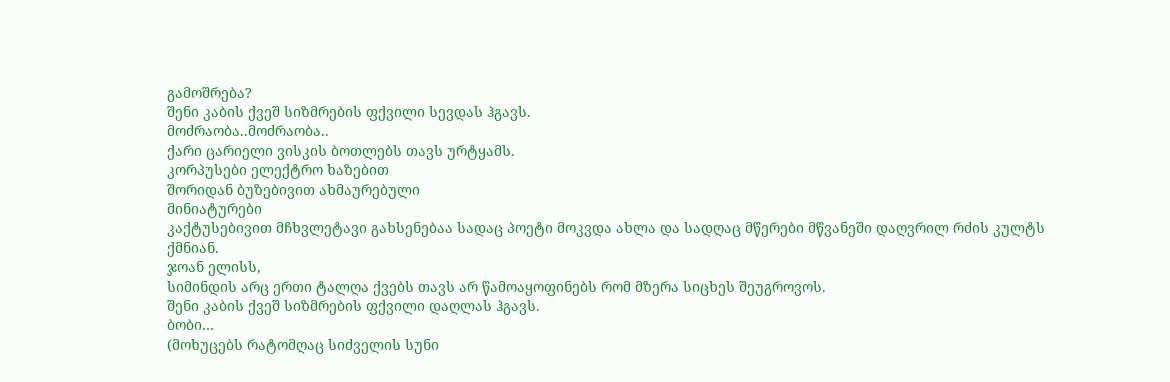გამოშრება?
შენი კაბის ქვეშ სიზმრების ფქვილი სევდას ჰგავს.
მოძრაობა..მოძრაობა..
ქარი ცარიელი ვისკის ბოთლებს თავს ურტყამს.
კორპუსები ელექტრო ხაზებით
შორიდან ბუზებივით ახმაურებული
მინიატურები
კაქტუსებივით მჩხვლეტავი გახსენებაა სადაც პოეტი მოკვდა ახლა და სადღაც მწერები მწვანეში დაღვრილ რძის კულტს ქმნიან.
ჯოან ელისს,
სიმინდის არც ერთი ტალღა ქვებს თავს არ წამოაყოფინებს რომ მზერა სიცხეს შეუგროვოს.
შენი კაბის ქვეშ სიზმრების ფქვილი დაღლას ჰგავს.
ბობი…
(მოხუცებს რატომღაც სიძველის სუნი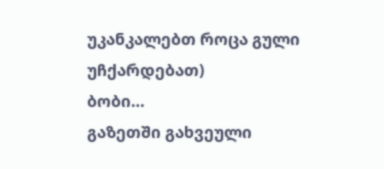უკანკალებთ როცა გული უჩქარდებათ)
ბობი…
გაზეთში გახვეული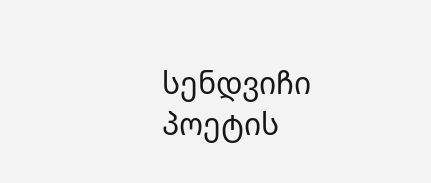სენდვიჩი პოეტის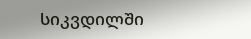სიკვდილში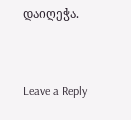დაიღეჭა.


Leave a Reply